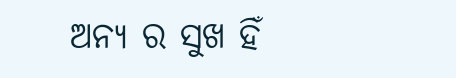ଅନ୍ୟ ର ସୁଖ ହିଁ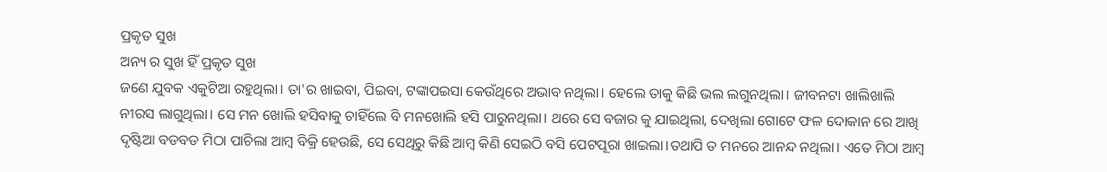ପ୍ରକୃତ ସୁଖ
ଅନ୍ୟ ର ସୁଖ ହିଁ ପ୍ରକୃତ ସୁଖ
ଜଣେ ଯୁବକ ଏକୁଟିଆ ରହୁଥିଲା। ତା'ର ଖାଇବା, ପିଇବା, ଟଙ୍କାପଇସା କେଉଁଥିରେ ଅଭାବ ନଥିଲା। ହେଲେ ତାକୁ କିଛି ଭଲ ଲଗୁନଥିଲା। ଜୀବନଟା ଖାଲିଖାଲି ନୀରସ ଲାଗୁଥିଲା। ସେ ମନ ଖୋଲି ହସିବାକୁ ଚାହିଁଲେ ବି ମନଖୋଲି ହସି ପାରୁନଥିଲା। ଥରେ ସେ ବଜାର କୁ ଯାଇଥିଲା, ଦେଖିଲା ଗୋଟେ ଫଳ ଦୋକାନ ରେ ଆଖି ଦୃଷ୍ଟିଆ ବଡବଡ ମିଠା ପାଚିଲା ଆମ୍ବ ବିକ୍ରି ହେଉଛି, ସେ ସେଥିରୁ କିଛି ଆମ୍ବ କିଣି ସେଇଠି ବସି ପେଟପୂରା ଖାଇଲା।ତଥାପି ତ ମନରେ ଆନନ୍ଦ ନଥିଲା। ଏତେ ମିଠା ଆମ୍ବ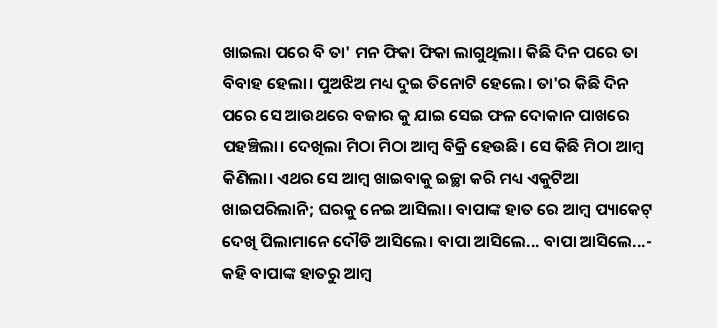ଖାଇଲା ପରେ ବି ତା' ମନ ଫିକା ଫିକା ଲାଗୁଥିଲା। କିଛି ଦିନ ପରେ ତା ବିବାହ ହେଲା। ପୁଅଝିଅ ମଧ୍ୟ ଦୁଇ ତିନୋଟି ହେଲେ। ତା'ର କିଛି ଦିନ ପରେ ସେ ଆଉଥରେ ବଜାର କୁ ଯାଇ ସେଇ ଫଳ ଦୋକାନ ପାଖରେ ପହଞ୍ଚିଲା। ଦେଖିଲା ମିଠା ମିଠା ଆମ୍ବ ବିକ୍ରି ହେଉଛି। ସେ କିଛି ମିଠା ଆମ୍ବ କିଣିଲା। ଏଥର ସେ ଆମ୍ବ ଖାଇବାକୁ ଇଚ୍ଛା କରି ମଧ୍ୟ ଏକୁଟିଆ ଖାଇପରିଲାନି; ଘରକୁ ନେଇ ଆସିଲା। ବାପାଙ୍କ ହାତ ରେ ଆମ୍ବ ପ୍ୟାକେଟ୍ ଦେଖି ପିଲାମାନେ ଦୌଡି ଆସିଲେ। ବାପା ଆସିଲେ... ବାପା ଆସିଲେ...- କହି ବାପାଙ୍କ ହାତରୁ ଆମ୍ବ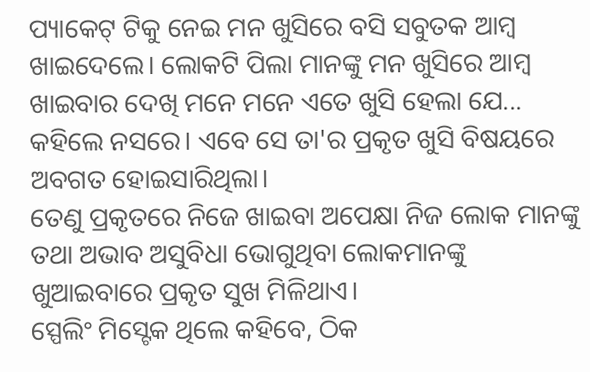ପ୍ୟାକେଟ୍ ଟିକୁ ନେଇ ମନ ଖୁସିରେ ବସି ସବୁତକ ଆମ୍ବ ଖାଇଦେଲେ। ଲୋକଟି ପିଲା ମାନଙ୍କୁ ମନ ଖୁସିରେ ଆମ୍ବ ଖାଇବାର ଦେଖି ମନେ ମନେ ଏତେ ଖୁସି ହେଲା ଯେ... କହିଲେ ନସରେ। ଏବେ ସେ ତା'ର ପ୍ରକୃତ ଖୁସି ବିଷୟରେ ଅବଗତ ହୋଇସାରିଥିଲା।
ତେଣୁ ପ୍ରକୃତରେ ନିଜେ ଖାଇବା ଅପେକ୍ଷା ନିଜ ଲୋକ ମାନଙ୍କୁ ତଥା ଅଭାବ ଅସୁବିଧା ଭୋଗୁଥିବା ଲୋକମାନଙ୍କୁ ଖୁଆଇବାରେ ପ୍ରକୃତ ସୁଖ ମିଳିଥାଏ।
ସ୍ପେଲିଂ ମିସ୍ଟେକ ଥିଲେ କହିବେ, ଠିକ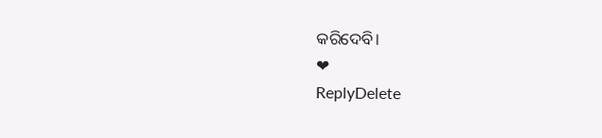କରିଦେବି।
❤
ReplyDelete